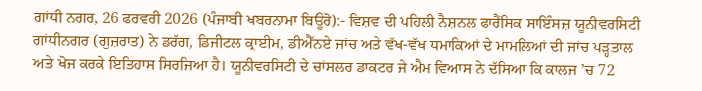ਗਾਂਧੀ ਨਗਰ, 26 ਫਰਵਰੀ 2026 (ਪੰਜਾਬੀ ਖਬਰਨਾਮਾ ਬਿਊਰੋ):- ਵਿਸ਼ਵ ਦੀ ਪਹਿਲੀ ਨੈਸ਼ਨਲ ਫਾਰੈਂਸਿਕ ਸਾਇੰਸਜ਼ ਯੂਨੀਵਰਸਿਟੀ ਗਾਂਧੀਨਗਰ (ਗੁਜ਼ਰਾਤ) ਨੇ ਡਰੱਗ, ਡਿਜੀਟਲ ਕ੍ਰਾਈਮ, ਡੀਐੱਨਏ ਜਾਂਚ ਅਤੇ ਵੱਖ-ਵੱਖ ਧਮਾਕਿਆਂ ਦੇ ਮਾਮਲਿਆਂ ਦੀ ਜਾਂਚ ਪੜ੍ਹਤਾਲ ਅਤੇ ਖੋਜ ਕਰਕੇ ਇਤਿਹਾਸ ਸਿਰਜਿਆ ਹੈ। ਯੂਨੀਵਰਸਿਟੀ ਦੇ ਚਾਂਸਲਰ ਡਾਕਟਰ ਜੇ ਐਮ ਵਿਆਸ ਨੇ ਦੱਸਿਆ ਕਿ ਕਾਲਜ ’ਚ 72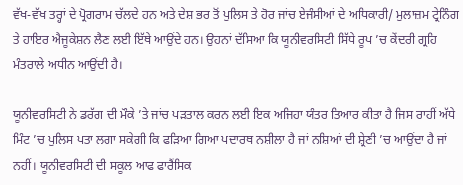ਵੱਖ-ਵੱਖ ਤਰ੍ਹਾਂ ਦੇ ਪ੍ਰੋਗਰਾਮ ਚੱਲਦੇ ਹਨ ਅਤੇ ਦੇਸ਼ ਭਰ ਤੋਂ ਪੁਲਿਸ ਤੇ ਹੋਰ ਜਾਂਚ ਏਜੰਸੀਆਂ ਦੇ ਅਧਿਕਾਰੀ/ ਮੁਲਾਜ਼ਮ ਟ੍ਰੇਨਿੰਗ ਤੇ ਹਾਇਰ ਐਜੂਕੇਸ਼ਨ ਲੈਣ ਲਈ ਇੱਥੇ ਆਉਂਦੇ ਹਨ। ਉਹਨਾਂ ਦੱਸਿਆ ਕਿ ਯੂਨੀਵਰਸਿਟੀ ਸਿੱਧੇ ਰੂਪ ’ਚ ਕੇਂਦਰੀ ਗ੍ਰਹਿ ਮੰਤਰਾਲੇ ਅਧੀਨ ਆਉਂਦੀ ਹੈ।

ਯੂਨੀਵਰਸਿਟੀ ਨੇ ਡਰੱਗ ਦੀ ਮੌਕੇ ’ਤੇ ਜਾਂਚ ਪੜਤਾਲ ਕਰਨ ਲਈ ਇਕ ਅਜਿਹਾ ਯੰਤਰ ਤਿਆਰ ਕੀਤਾ ਹੈ ਜਿਸ ਰਾਹੀਂ ਅੱਧੇ ਮਿੰਟ ’ਚ ਪੁਲਿਸ ਪਤਾ ਲਗਾ ਸਕੇਗੀ ਕਿ ਫੜਿਆ ਗਿਆ ਪਦਾਰਥ ਨਸ਼ੀਲਾ ਹੈ ਜਾਂ ਨਸ਼ਿਆਂ ਦੀ ਸ਼੍ਰੇਣੀ ’ਚ ਆਉਂਦਾ ਹੈ ਜਾਂ ਨਹੀਂ। ਯੂਨੀਵਰਸਿਟੀ ਦੀ ਸਕੂਲ ਆਫ ਫਾਰੈਂਸਿਕ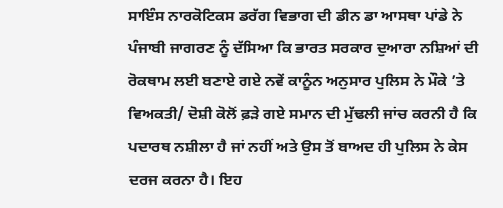ਸਾਇੰਸ ਨਾਰਕੋਟਿਕਸ ਡਰੱਗ ਵਿਭਾਗ ਦੀ ਡੀਨ ਡਾ ਆਸਥਾ ਪਾਂਡੇ ਨੇ ਪੰਜਾਬੀ ਜਾਗਰਣ ਨੂੰ ਦੱਸਿਆ ਕਿ ਭਾਰਤ ਸਰਕਾਰ ਦੁਆਰਾ ਨਸ਼ਿਆਂ ਦੀ ਰੋਕਥਾਮ ਲਈ ਬਣਾਏ ਗਏ ਨਵੇਂ ਕਾਨੂੰਨ ਅਨੁਸਾਰ ਪੁਲਿਸ ਨੇ ਮੌਕੇ ’ਤੇ ਵਿਅਕਤੀ/ ਦੋਸ਼ੀ ਕੋਲੋਂ ਫ਼ੜੇ ਗਏ ਸਮਾਨ ਦੀ ਮੁੱਢਲੀ ਜਾਂਚ ਕਰਨੀ ਹੈ ਕਿ ਪਦਾਰਥ ਨਸ਼ੀਲਾ ਹੈ ਜਾਂ ਨਹੀਂ ਅਤੇ ਉਸ ਤੋਂ ਬਾਅਦ ਹੀ ਪੁਲਿਸ ਨੇ ਕੇਸ ਦਰਜ ਕਰਨਾ ਹੈ। ਇਹ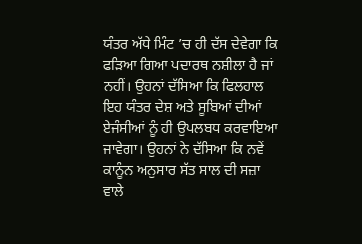ਯੰਤਰ ਅੱਧੇ ਮਿੰਟ ’ਚ ਹੀ ਦੱਸ ਦੇਵੇਗਾ ਕਿ ਫੜਿਆ ਗਿਆ ਪਦਾਰਥ ਨਸ਼ੀਲਾ ਹੈ ਜਾਂ ਨਹੀਂ। ਉਹਨਾਂ ਦੱਸਿਆ ਕਿ ਫਿਲਹਾਲ ਇਹ ਯੰਤਰ ਦੇਸ਼ ਅਤੇ ਸੂਬਿਆਂ ਦੀਆਂ ਏਜੰਸੀਆਂ ਨੂੰ ਹੀ ਉਪਲਬਧ ਕਰਵਾਇਆ ਜਾਵੇਗਾ। ਉਹਨਾਂ ਨੇ ਦੱਸਿਆ ਕਿ ਨਵੇਂ ਕਾਨੂੰਨ ਅਨੁਸਾਰ ਸੱਤ ਸਾਲ ਦੀ ਸਜ਼ਾ ਵਾਲੇ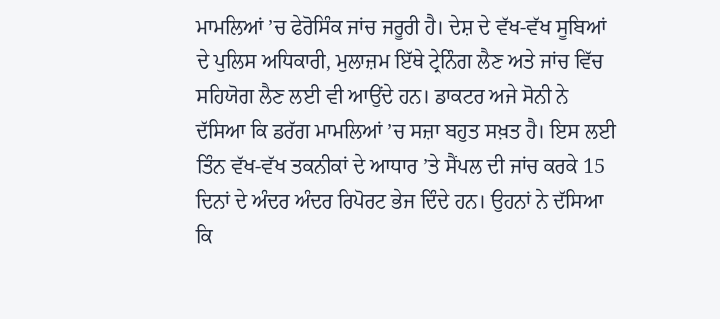ਮਾਮਲਿਆਂ ’ਚ ਫੇਰੋਸਿੰਕ ਜਾਂਚ ਜਰੂਰੀ ਹੈ। ਦੇਸ਼ ਦੇ ਵੱਖ-ਵੱਖ ਸੂਬਿਆਂ ਦੇ ਪੁਲਿਸ ਅਧਿਕਾਰੀ, ਮੁਲਾਜ਼ਮ ਇੱਥੇ ਟ੍ਰੇਨਿੰਗ ਲੈਣ ਅਤੇ ਜਾਂਚ ਵਿੱਚ ਸਹਿਯੋਗ ਲੈਣ ਲਈ ਵੀ ਆਉਂਦੇ ਹਨ। ਡਾਕਟਰ ਅਜੇ ਸੋਨੀ ਨੇ ਦੱਸਿਆ ਕਿ ਡਰੱਗ ਮਾਮਲਿਆਂ ’ਚ ਸਜ਼ਾ ਬਹੁਤ ਸਖ਼ਤ ਹੈ। ਇਸ ਲਈ ਤਿੰਨ ਵੱਖ-ਵੱਖ ਤਕਨੀਕਾਂ ਦੇ ਆਧਾਰ ’ਤੇ ਸੈਂਪਲ ਦੀ ਜਾਂਚ ਕਰਕੇ 15 ਦਿਨਾਂ ਦੇ ਅੰਦਰ ਅੰਦਰ ਰਿਪੋਰਟ ਭੇਜ ਦਿੰਦੇ ਹਨ। ਉਹਨਾਂ ਨੇ ਦੱਸਿਆ ਕਿ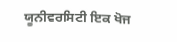ਯੂਨੀਵਰਸਿਟੀ ਇਕ ਖੋਜ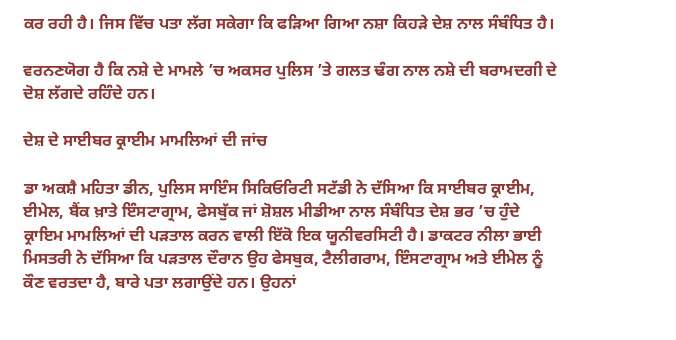ਕਰ ਰਹੀ ਹੈ। ਜਿਸ ਵਿੱਚ ਪਤਾ ਲੱਗ ਸਕੇਗਾ ਕਿ ਫੜਿਆ ਗਿਆ ਨਸ਼ਾ ਕਿਹੜੇ ਦੇਸ਼ ਨਾਲ ਸੰਬੰਧਿਤ ਹੈ।

ਵਰਨਣਯੋਗ ਹੈ ਕਿ ਨਸ਼ੇ ਦੇ ਮਾਮਲੇ ’ਚ ਅਕਸਰ ਪੁਲਿਸ ’ਤੇ ਗਲਤ ਢੰਗ ਨਾਲ ਨਸ਼ੇ ਦੀ ਬਰਾਮਦਗੀ ਦੇ ਦੋਸ਼ ਲੱਗਦੇ ਰਹਿੰਦੇ ਹਨ।

ਦੇਸ਼ ਦੇ ਸਾਈਬਰ ਕ੍ਰਾਈਮ ਮਾਮਲਿਆਂ ਦੀ ਜਾਂਚ

ਡਾ ਅਕਸ਼ੈ ਮਹਿਤਾ ਡੀਨ, ਪੁਲਿਸ ਸਾਇੰਸ ਸਿਕਿਓਰਿਟੀ ਸਟੱਡੀ ਨੇ ਦੱਸਿਆ ਕਿ ਸਾਈਬਰ ਕ੍ਰਾਈਮ, ਈਮੇਲ, ਬੈਂਕ ਖ਼ਾਤੇ ਇੰਸਟਾਗ੍ਰਾਮ, ਫੇਸਬੁੱਕ ਜਾਂ ਸ਼ੋਸ਼ਲ ਮੀਡੀਆ ਨਾਲ ਸੰਬੰਧਿਤ ਦੇਸ਼ ਭਰ ’ਚ ਹੁੰਦੇ ਕ੍ਰਾਇਮ ਮਾਮਲਿਆਂ ਦੀ ਪੜਤਾਲ ਕਰਨ ਵਾਲੀ ਇੱਕੋ ਇਕ ਯੂਨੀਵਰਸਿਟੀ ਹੈ। ਡਾਕਟਰ ਨੀਲਾ ਭਾਈ ਮਿਸਤਰੀ ਨੇ ਦੱਸਿਆ ਕਿ ਪੜਤਾਲ ਦੌਰਾਨ ਉਹ ਫੇਸਬੁਕ, ਟੈਲੀਗਰਾਮ, ਇੰਸਟਾਗ੍ਰਾਮ ਅਤੇ ਈਮੇਲ ਨੂੰ ਕੌਣ ਵਰਤਦਾ ਹੈ, ਬਾਰੇ ਪਤਾ ਲਗਾਉਂਦੇ ਹਨ। ਉਹਨਾਂ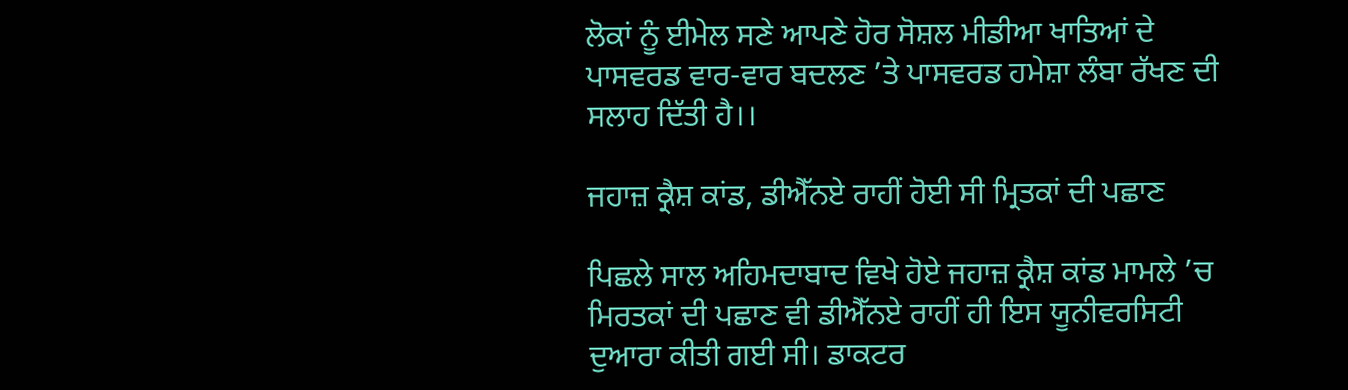ਲੋਕਾਂ ਨੂੰ ਈਮੇਲ ਸਣੇ ਆਪਣੇ ਹੋਰ ਸੋਸ਼ਲ ਮੀਡੀਆ ਖਾਤਿਆਂ ਦੇ ਪਾਸਵਰਡ ਵਾਰ-ਵਾਰ ਬਦਲਣ ’ਤੇ ਪਾਸਵਰਡ ਹਮੇਸ਼ਾ ਲੰਬਾ ਰੱਖਣ ਦੀ ਸਲਾਹ ਦਿੱਤੀ ਹੈ।।

ਜਹਾਜ਼ ਕ੍ਰੈਸ਼ ਕਾਂਡ, ਡੀਐੱਨਏ ਰਾਹੀਂ ਹੋਈ ਸੀ ਮ੍ਰਿਤਕਾਂ ਦੀ ਪਛਾਣ

ਪਿਛਲੇ ਸਾਲ ਅਹਿਮਦਾਬਾਦ ਵਿਖੇ ਹੋਏ ਜਹਾਜ਼ ਕ੍ਰੈਸ਼ ਕਾਂਡ ਮਾਮਲੇ ’ਚ ਮਿਰਤਕਾਂ ਦੀ ਪਛਾਣ ਵੀ ਡੀਐੱਨਏ ਰਾਹੀਂ ਹੀ ਇਸ ਯੂਨੀਵਰਸਿਟੀ ਦੁਆਰਾ ਕੀਤੀ ਗਈ ਸੀ। ਡਾਕਟਰ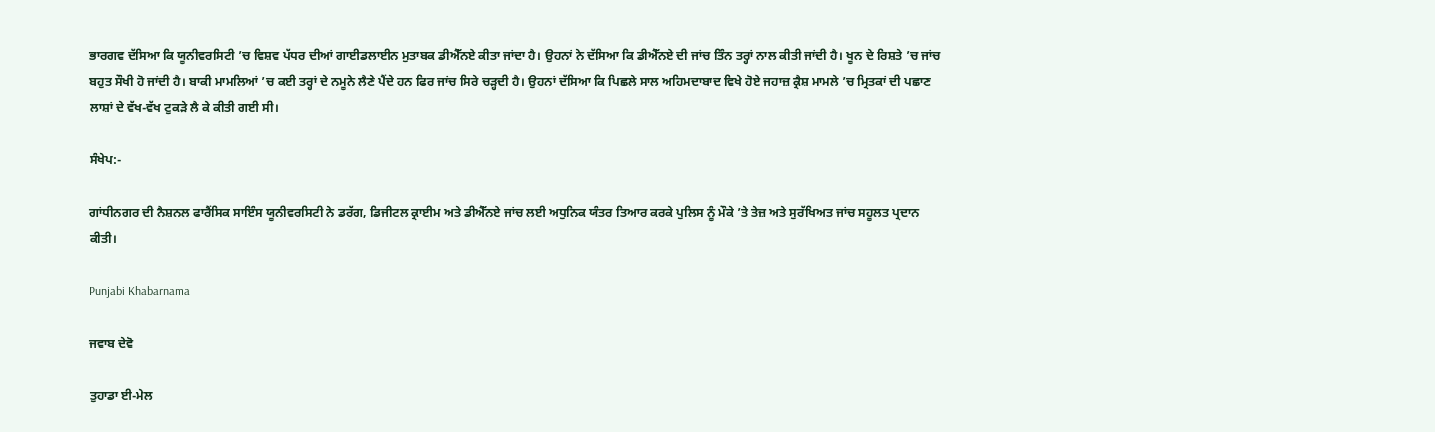ਭਾਰਗਵ ਦੱਸਿਆ ਕਿ ਯੂਨੀਵਰਸਿਟੀ ’ਚ ਵਿਸ਼ਵ ਪੱਧਰ ਦੀਆਂ ਗਾਈਡਲਾਈਨ ਮੁਤਾਬਕ ਡੀਐੱਨਏ ਕੀਤਾ ਜਾਂਦਾ ਹੈ। ਉਹਨਾਂ ਨੇ ਦੱਸਿਆ ਕਿ ਡੀਐੱਨਏ ਦੀ ਜਾਂਚ ਤਿੰਨ ਤਰ੍ਹਾਂ ਨਾਲ ਕੀਤੀ ਜਾਂਦੀ ਹੈ। ਖੂਨ ਦੇ ਰਿਸ਼ਤੇ ’ਚ ਜਾਂਚ ਬਹੁਤ ਸੌਖੀ ਹੋ ਜਾਂਦੀ ਹੈ। ਬਾਕੀ ਮਾਮਲਿਆਂ ’ਚ ਕਈ ਤਰ੍ਹਾਂ ਦੇ ਨਮੂਨੇ ਲੈਣੇ ਪੈਂਦੇ ਹਨ ਫਿਰ ਜਾਂਚ ਸਿਰੇ ਚੜ੍ਹਦੀ ਹੈ। ਉਹਨਾਂ ਦੱਸਿਆ ਕਿ ਪਿਛਲੇ ਸਾਲ ਅਹਿਮਦਾਬਾਦ ਵਿਖੇ ਹੋਏ ਜਹਾਜ਼ ਕ੍ਰੈਸ਼ ਮਾਮਲੇ ’ਚ ਮ੍ਰਿਤਕਾਂ ਦੀ ਪਛਾਣ ਲਾਸ਼ਾਂ ਦੇ ਵੱਖ-ਵੱਖ ਟੁਕੜੇ ਲੈ ਕੇ ਕੀਤੀ ਗਈ ਸੀ।

ਸੰਖੇਪ:-

ਗਾਂਧੀਨਗਰ ਦੀ ਨੈਸ਼ਨਲ ਫਾਰੈਂਸਿਕ ਸਾਇੰਸ ਯੂਨੀਵਰਸਿਟੀ ਨੇ ਡਰੱਗ, ਡਿਜੀਟਲ ਕ੍ਰਾਈਮ ਅਤੇ ਡੀਐੱਨਏ ਜਾਂਚ ਲਈ ਅਧੁਨਿਕ ਯੰਤਰ ਤਿਆਰ ਕਰਕੇ ਪੁਲਿਸ ਨੂੰ ਮੌਕੇ ’ਤੇ ਤੇਜ਼ ਅਤੇ ਸੁਰੱਖਿਅਤ ਜਾਂਚ ਸਹੂਲਤ ਪ੍ਰਦਾਨ ਕੀਤੀ।

Punjabi Khabarnama

ਜਵਾਬ ਦੇਵੋ

ਤੁਹਾਡਾ ਈ-ਮੇਲ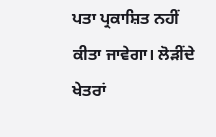ਪਤਾ ਪ੍ਰਕਾਸ਼ਿਤ ਨਹੀਂ ਕੀਤਾ ਜਾਵੇਗਾ। ਲੋੜੀਂਦੇ ਖੇਤਰਾਂ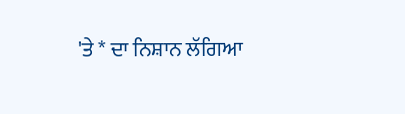'ਤੇ * ਦਾ ਨਿਸ਼ਾਨ ਲੱਗਿਆ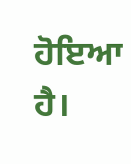ਹੋਇਆ ਹੈ।